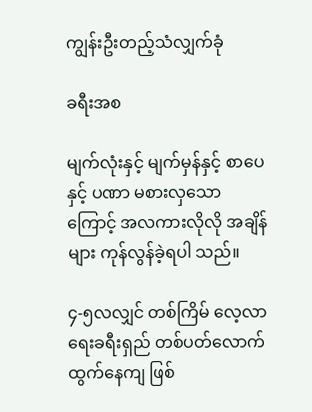ကျွန်းဦးတည့်သံလျှက်ခုံ

ခရီးအစ

မျက်လုံးနှင့် မျက်မှန်နှင့် စာပေနှင့် ပဏာ မစားလှသောကြောင့် အလကားလိုလို အချိန်များ ကုန်လွန်ခဲ့ရပါ သည်။

၄-၅လလျှင် တစ်ကြိမ် လေ့လာရေးခရီးရှည် တစ်ပတ်လောက် ထွက်နေကျ ဖြစ်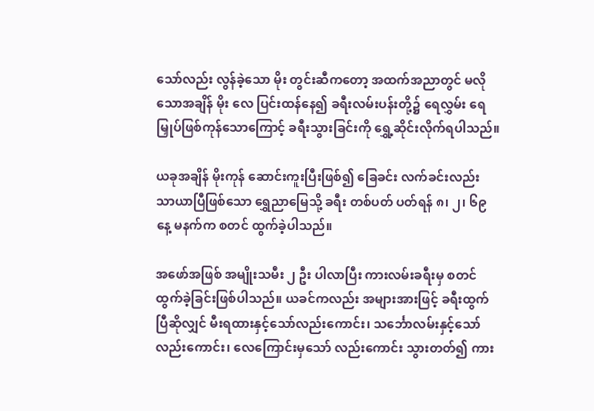သော်လည်း လွန်ခဲ့သော မိုး တွင်းဆီကတော့ အထက်အညာတွင် မလိုသောအချိန် မိုး လေ ပြင်းထန်နေ၍ ခရီးလမ်းပန်းတို့၌ ရေလွှမ်း ရေ မြှုပ်ဖြစ်ကုန်သောကြောင့် ခရီးသွားခြင်းကို ရွှေ့ဆိုင်းလိုက်ရပါသည်။

ယခုအချိန် မိုးကုန် ဆောင်းကူးပြီးဖြစ်၍ ခြေခင်း လက်ခင်းလည်း သာယာပြီဖြစ်သော ရွှေညာမြေသို့ ခရီး တစ်ပတ် ပတ်ရန် ၈၊ ၂၊ ၆၉ နေ့ မနက်က စတင် ထွက်ခဲ့ပါသည်။

အဖော်အဖြစ် အမျိုးသမီး ၂ ဦး ပါလာပြီး ကားလမ်းခရီးမှ စတင်ထွက်ခဲ့ခြင်းဖြစ်ပါသည်။ ယခင်ကလည်း အများအားဖြင့် ခရီးထွက်ပြီဆိုလျှင် မီးရထားနှင့်သော်လည်းကောင်း၊ သင်္ဘောလမ်းနှင့်သော်လည်းကောင်း၊ လေကြောင်းမှသော် လည်းကောင်း သွားတတ်၍ ကား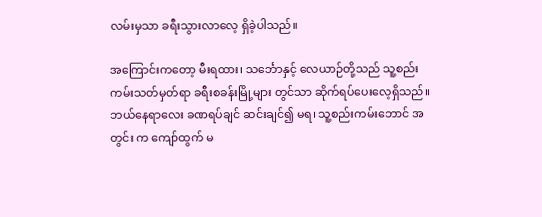လမ်းမှသာ ခရီးသွားလာလေ့ ရှိခဲ့ပါသည်။

အကြောင်းကတော့ မီးရထား၊ သင်္ဘောနှင့် လေယာဉ်တို့သည် သူ့စည်းကမ်းသတ်မှတ်ရာ ခရီးစခန်းမြို့များ တွင်သာ ဆိုက်ရပ်ပေးလေ့ရှိသည်။ ဘယ်နေရာလေး ခဏရပ်ချင် ဆင်းချင်၍ မရ၊ သူ့စည်းကမ်းဘောင် အတွင်း က ကျော်ထွက် မ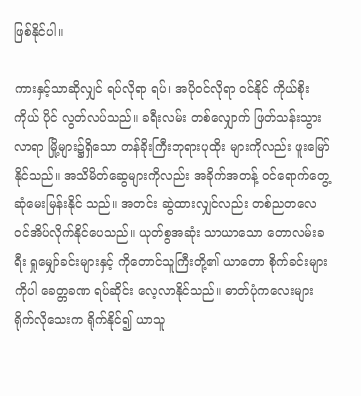ဖြစ်နိုင်ပါ။

ကားနှင့်သာဆိုလျှင် ရပ်လိုရာ ရပ်၊ အပိုဝင်လိုရာ ဝင်နိုင် ကိုယ်စိုးကိုယ် ပိုင် လွတ်လပ်သည်။ ခရီးလမ်း တစ်လျှောက် ဖြတ်သန်းသွားလာရာ မြို့များ၌ရှိသော တန်ခိုးကြီးဘုရားပုထိုး များကိုလည်း ဖူးမြော် နိုင်သည်။ အသိမိတ်ဆွေများကိုလည်း အခိုက်အတန့် ဝင်ရောက်တွေ့ဆုံမေးမြန်းနိုင် သည်။ အတင်း ဆွဲထားလျှင်လည်း တစ်ညတလေ ဝင်အိပ်လိုက်နိုင်ပေသည်။ ယုတ်စွအဆုံး သာယာသော တောလမ်းခရီး ရှုမျှော်ခင်းများနှင့် ကိုတောင်သူကြီးတို့၏ ယာတော စိုက်ခင်းများကိုပါ ခေတ္တခဏ ရပ်ဆိုင်း လေ့လာနိုင်သည်။ ဓာတ်ပုံကလေးများ ရိုက်လိုသေးက ရိုက်နိုင်၍ ယာသူ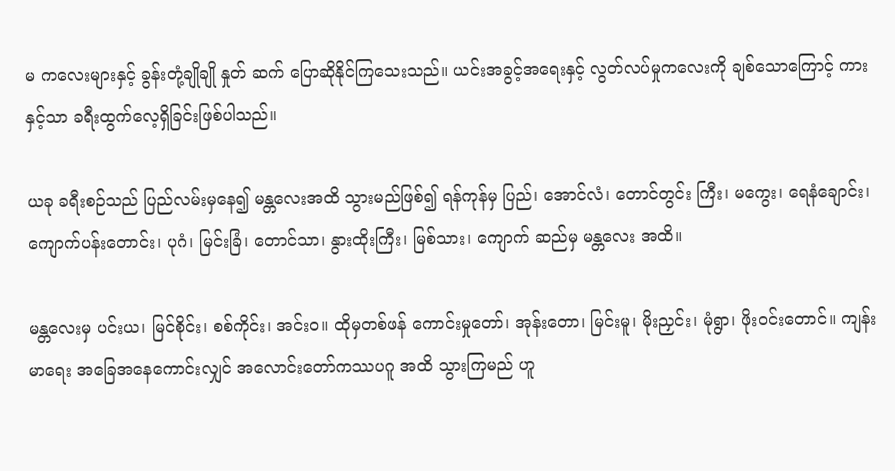မ ကလေးများနှင့် ခွန်းတုံ့ချိုချို နှုတ် ဆက် ပြောဆိုနိုင်ကြသေးသည်။ ယင်းအခွင့်အရေးနှင့် လွတ်လပ်မှုကလေးကို ချစ်သောကြောင့် ကားနှင့်သာ ခရီးထွက်လေ့ရှိခြင်းဖြစ်ပါသည်။

ယခု ခရီးစဉ်သည် ပြည်လမ်းမှနေ၍ မန္တလေးအထိ သွားမည်ဖြစ်၍ ရန်ကုန်မှ ပြည်၊ အောင်လံ၊ တောင်တွင်း ကြီး၊ မကွေး၊ ရေနံချောင်း၊ ကျောက်ပန်းတောင်း၊ ပုဂံ၊ မြင်းခြံ၊ တောင်သာ၊ နွားထိုးကြီး၊ မြစ်သား၊ ကျောက် ဆည်မှ မန္တလေး အထိ။

မန္တလေးမှ ပင်းယ၊ မြင်စိုင်း၊ စစ်ကိုင်း၊ အင်းဝ။ ထိုမှတစ်ဖန် ကောင်းမှုတော်၊ အုန်းတော၊ မြင်းမူ၊ မိုးညှင်း၊ မုံရွာ၊ ဖိုးဝင်းတောင်။ ကျန်းမာရေး အခြေအနေကောင်းလျှင် အလောင်းတော်ကဿပဂူ အထိ သွားကြမည် ဟူ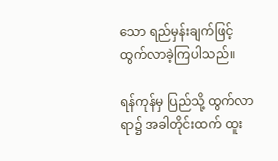သော ရည်မှန်းချက်ဖြင့် ထွက်လာခဲ့ကြပါသည်။

ရန်ကုန်မှ ပြည်သို့ ထွက်လာရာ၌ အခါတိုင်းထက် ထူး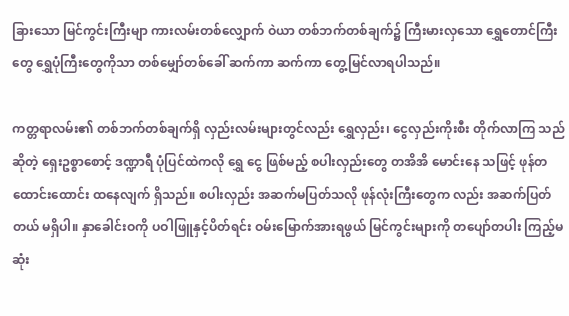ခြားသော မြင်ကွင်းကြီးမျာ ကားလမ်းတစ်လျှောက် ဝဲယာ တစ်ဘက်တစ်ချက်၌ ကြီးမားလှသော ရွှေတောင်ကြီးတွေ ရွှေပုံကြီးတွေကိုသာ တစ်မျှော်တစ်ခေါ် ဆက်ကာ ဆက်ကာ တွေ့မြင်လာရပါသည်။

ကတ္တရာလမ်း၏ တစ်ဘက်တစ်ချက်ရှိ လှည်းလမ်းများတွင်လည်း ရွှေလှည်း၊ ငွေလှည်းကိုးစီး တိုက်လာကြ သည်ဆိုတဲ့ ရှေးဥစ္စာစောင့် ဒဏ္ဍာရီ ပုံပြင်ထဲကလို ရွှေ ငွေ ဖြစ်မည့် စပါးလှည်းတွေ တအိအိ မောင်းနေ သဖြင့် ဖုန်တထောင်းထောင်း ထနေလျက် ရှိသည်။ စပါးလှည်း အဆက်မပြတ်သလို ဖုန်လုံးကြီးတွေက လည်း အဆက်ပြတ်တယ် မရှိပါ။ နှာခေါင်းဝကို ပဝါဖြူနှင့်ပိတ်ရင်း ဝမ်းမြောက်အားရဖွယ် မြင်ကွင်းများကို တပျော်တပါး ကြည့်မဆုံး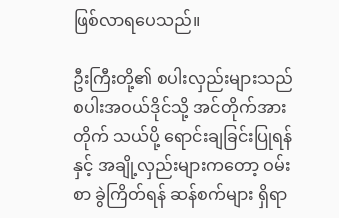ဖြစ်လာရပေသည်။

ဦးကြီးတို့၏ စပါးလှည်းများသည် စပါးအဝယ်ဒိုင်သို့ အင်တိုက်အားတိုက် သယ်ပို့ ရောင်းချခြင်းပြုရန် နှင့် အချို့လှည်းများကတော့ ဝမ်းစာ ခွဲကြိတ်ရန် ဆန်စက်များ ရှိရာ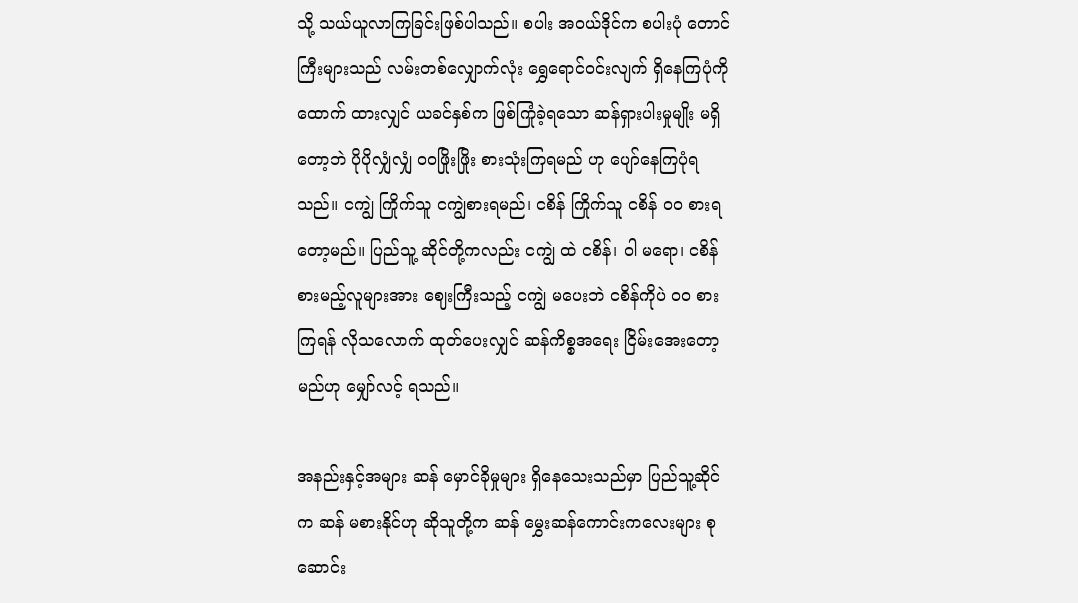သို့ သယ်ယူလာကြခြင်းဖြစ်ပါသည်။ စပါး အဝယ်ဒိုင်က စပါးပုံ တောင်ကြီးများသည် လမ်းတစ်လျှောက်လုံး ရွှေရောင်ဝင်းလျက် ရှိနေကြပုံကို ထောက် ထားလျှင် ယခင်နှစ်က ဖြစ်ကြုံခဲ့ရသော ဆန်ရှားပါးမှုမျိုး မရှိတော့ဘဲ ပိုပိုလျှံလျှံ ၀၀ဖြိုးဖြိုး စားသုံးကြရမည် ဟု ပျော်နေကြပုံရသည်။ ငကျွဲ ကြိုက်သူ ငကျွဲစားရမည်၊ ငစိန် ကြိုက်သူ ငစိန် ၀၀ စားရတော့မည်။ ပြည်သူ့ ဆိုင်တို့ကလည်း ငကျွဲ ထဲ ငစိန်၊ ဝါ မရော၊ ငစိန် စားမည့်လူများအား ဈေးကြီးသည့် ငကျွဲ မပေးဘဲ ငစိန်ကိုပဲ ၀၀ စားကြရန် လိုသလောက် ထုတ်ပေးလျှင် ဆန်ကိစ္စအရေး ငြိမ်းအေးတော့မည်ဟု မျှော်လင့် ရသည်။

အနည်းနှင့်အများ ဆန် မှောင်ခိုမှုများ ရှိနေသေးသည်မှာ ပြည်သူ့ဆိုင်က ဆန် မစားနိုင်ဟု ဆိုသူတို့က ဆန် မွှေးဆန်ကောင်းကလေးများ စုဆောင်း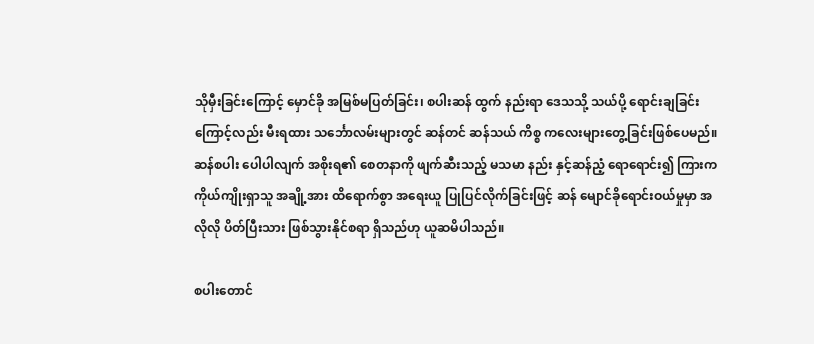သိုမှီးခြင်းကြောင့် မှောင်ခို အမြစ်မပြတ်ခြင်း၊ စပါးဆန် ထွက် နည်းရာ ဒေသသို့ သယ်ပို့ ရောင်းချခြင်းကြောင့်လည်း မီးရထား သင်္ဘောလမ်းများတွင် ဆန်တင် ဆန်သယ် ကိစ္စ ကလေးများတွေ့ခြင်းဖြစ်ပေမည်။ ဆန်စပါး ပေါပါလျက် အစိုးရ၏ စေတနာကို ဖျက်ဆီးသည့် မသမာ နည်း နှင့်ဆန်ညံ့ ရောရောင်း၍ ကြားက ကိုယ်ကျိုးရှာသူ အချို့အား ထိရောက်စွာ အရေးယူ ပြုပြင်လိုက်ခြင်းဖြင့် ဆန် မျောင်ခိုရောင်းဝယ်မှုမှာ အလိုလို ပိတ်ပြီးသား ဖြစ်သွားနိုင်စရာ ရှိသည်ဟု ယူဆမိပါသည်။

စပါးတောင်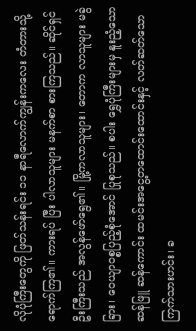လိုပုံကြီးတွေကို ဖြတ်သန်းရင်း ၁၁ နာရီလောက်ကျွန်းကလေး တံတားသို့ ရောက်ကြ၏။ ကားရပ် ပြီး ပါလာသူများ မနက်စာ စားကြသည်။ ဆိုင်ရှင်ဦးကြီးသည် အလွန်ဖော်ရွေ၏။ မြို့ကလာသူများ၊ တောက လာသူများ မခွဲခြား၊ ဝေယျာဝစ္စပြည့်စုံအောင် ပြုစုသည်။ စပါး ရွှေပုံကြီးများမှ နူးညံ့သော ဆန်ဖြူ ဆန်ကောင်း ထမင်းအငွေ့တထောင်းထောင်းနှင့် လတ်ဆတ်သော ကြက်သားဟင်း၊ ခ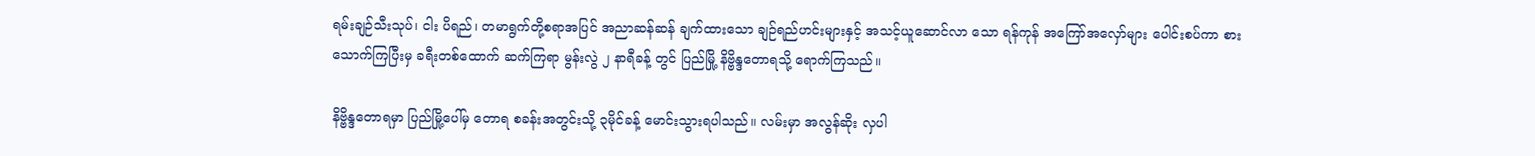ရမ်းချဉ်သီးသုပ်၊ ငါး ပိရည်၊ တမာရွက်တို့စရာအပြင် အညာဆန်ဆန် ချက်ထားသော ချဉ်ရည်ဟင်းများနှင့် အသင့်ယူဆောင်လာ သော ရန်ကုန် အကြော်အလှော်များ ပေါင်းစပ်ကာ စားသောက်ကြပြီးမှ ခရီးတစ်ထောက် ဆက်ကြရာ မွန်းလွဲ ၂ နာရီခန့် တွင် ပြည်မြို့ နိဗ္ဗိန္ဒတောရသို့ ရောက်ကြသည်။

နိဗ္ဗိန္ဒတောရမှာ ပြည်မြို့ပေါ်မှ တောရ စခန်းအတွင်းသို့ ၃မိုင်ခန့် မောင်းသွားရပါသည်။ လမ်းမှာ အလွန်ဆိုး လှပါ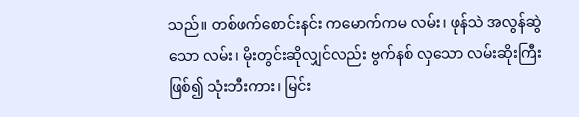သည်။ တစ်ဖက်စောင်းနင်း ကမောက်ကမ လမ်း၊ ဖုန်သဲ အလွန်ဆွဲသော လမ်း၊ မိုးတွင်းဆိုလျှင်လည်း ဗွက်နစ် လှသော လမ်းဆိုးကြီးဖြစ်၍ သုံးဘီးကား၊ မြင်း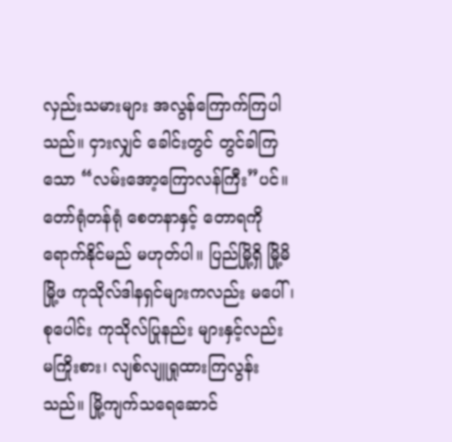လှည်းသမားများ အလွန်ကြောက်ကြပါသည်။ ငှားလျှင် ခေါင်းတွင် တွင်ခါကြသော “လမ်းအော့ကြောလန်ကြီး”ပင်။ တော်ရုံတန်ရုံ စေတနာနှင့် တောရကို ရောက်နိုင်မည် မဟုတ်ပါ။ ပြည်မြို့ရှိ မြို့မိမြို့ဖ ကုသိုလ်ဒါနရှင်များကလည်း မပေါ်၊ စုပေါင်း ကုသိုလ်ပြုနည်း များနှင့်လည်း မကြိုးစား၊ လျစ်လျူရှုထားကြလွန်းသည်။ မြို့ကျက်သရေဆောင်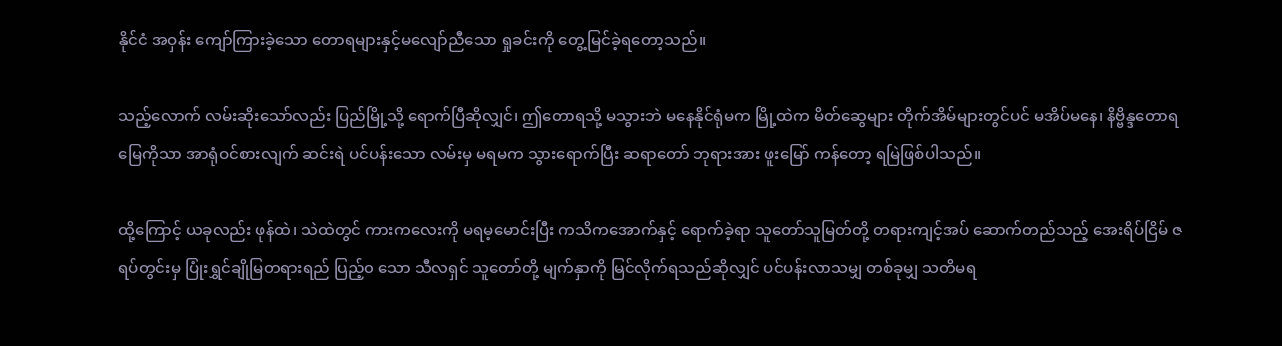နိုင်ငံ အဝှန်း ကျော်ကြားခဲ့သော တောရများနှင့်မလျော်ညီသော ရှုခင်းကို တွေ့မြင်ခဲ့ရတော့သည်။

သည့်လောက် လမ်းဆိုးသော်လည်း ပြည်မြို့သို့ ရောက်ပြီဆိုလျှင်၊ ဤတောရသို့ မသွားဘဲ မနေနိုင်ရုံမက မြို့ထဲက မိတ်ဆွေများ တိုက်အိမ်များတွင်ပင် မအိပ်မနေ၊ နိဗ္ဗိန္ဒတောရမြေကိုသာ အာရုံဝင်စားလျက် ဆင်းရဲ ပင်ပန်းသော လမ်းမှ မရမက သွားရောက်ပြီး ဆရာတော် ဘုရားအား ဖူးမြော် ကန်တော့ ရမြဲဖြစ်ပါသည်။

ထို့ကြောင့် ယခုလည်း ဖုန်ထဲ၊ သဲထဲတွင် ကားကလေးကို မရမ့မောင်းပြီး ကသိကအောက်နှင့် ရောက်ခဲ့ရာ သူတော်သူမြတ်တို့ တရားကျင့်အပ် ဆောက်တည်သည့် အေးရိပ်ငြိမ် ဇရပ်တွင်းမှ ပြုံးရွှင်ချိုမြတရားရည် ပြည့်၀ သော သီလရှင် သူတော်တို့ မျက်နှာကို မြင်လိုက်ရသည်ဆိုလျှင် ပင်ပန်းလာသမျှ တစ်ခုမျှ သတိမရ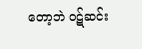တော့ဘဲ ဝဋ်ဆင်း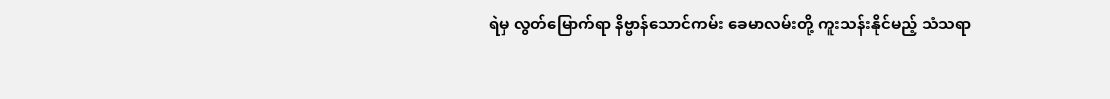ရဲမှ လွတ်မြောက်ရာ နိဗ္ဗာန်သောင်ကမ်း ခေမာလမ်းတို့ ကူးသန်းနိုင်မည့် သံသရာ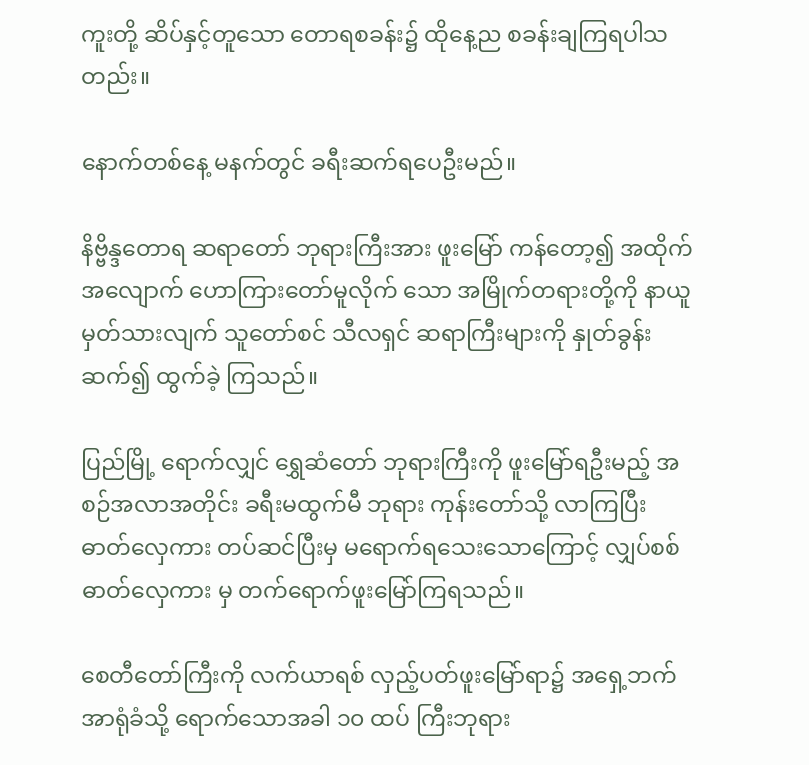ကူးတို့ ဆိပ်နှင့်တူသော တောရစခန်း၌ ထိုနေ့ည စခန်းချကြရပါသတည်း။

နောက်တစ်နေ့ မနက်တွင် ခရီးဆက်ရပေဦးမည်။

နိဗ္ဗိန္ဒတောရ ဆရာတော် ဘုရားကြီးအား ဖူးမြော် ကန်တော့၍ အထိုက်အလျောက် ဟောကြားတော်မူလိုက် သော အမြိုက်တရားတို့ကို နာယူမှတ်သားလျက် သူတော်စင် သီလရှင် ဆရာကြီးများကို နှုတ်ခွန်းဆက်၍ ထွက်ခဲ့ ကြသည်။

ပြည်မြို့ ရောက်လျှင် ရွှေဆံတော် ဘုရားကြီးကို ဖူးမြော်ရဦးမည့် အစဉ်အလာအတိုင်း ခရီးမထွက်မီ ဘုရား ကုန်းတော်သို့ လာကြပြီး ဓာတ်လှေကား တပ်ဆင်ပြီးမှ မရောက်ရသေးသောကြောင့် လျှပ်စစ် ဓာတ်လှေကား မှ တက်ရောက်ဖူးမြော်ကြရသည်။

စေတီတော်ကြီးကို လက်ယာရစ် လှည့်ပတ်ဖူးမြော်ရာ၌ အရှေ့ဘက် အာရုံခံသို့ ရောက်သောအခါ ၁၀ ထပ် ကြီးဘုရား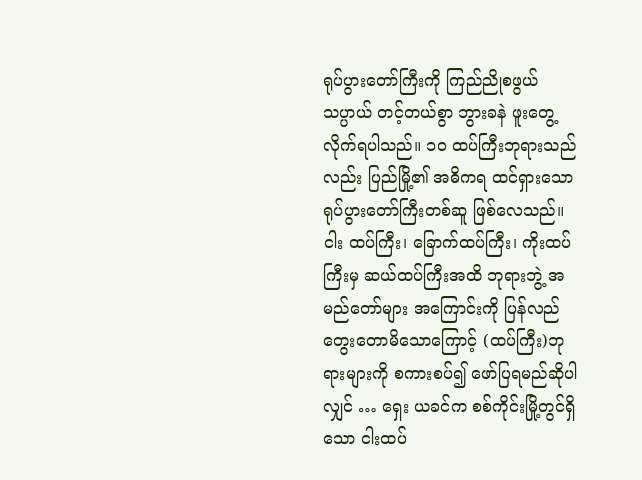ရုပ်ပွားတော်ကြီးကို ကြည်ညိုစဖွယ် သပ္ပာယ် တင့်တယ်စွာ ဘွားခနဲ ဖူးတွေ့လိုက်ရပါသည်။ ၁၀ ထပ်ကြီးဘုရားသည်လည်း ပြည်မြို့၏ အဓိကရ ထင်ရှားသော ရုပ်ပွားတော်ကြီးတစ်ဆူ ဖြစ်လေသည်။ ငါး ထပ်ကြီး၊ ခြောက်ထပ်ကြီး၊ ကိုးထပ်ကြီးမှ ဆယ်ထပ်ကြီးအထိ ဘုရားဘွဲ့ အမည်တော်များ အကြောင်းကို ပြန်လည် တွေးတောမိသောကြောင့် (ထပ်ကြီး)ဘုရားများကို စကားစပ်၍ ဖော်ပြရမည်ဆိုပါလျှင် … ရှေး ယခင်က စစ်ကိုင်းမြို့တွင်ရှိသော ငါးထပ်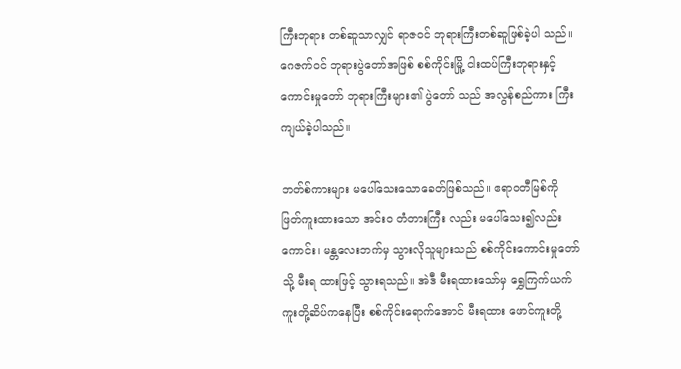ကြီးဘုရား တစ်ဆူသာလျှင် ရာဇဝင် ဘုရားကြီးတစ်ဆူဖြစ်ခဲ့ပါ သည်။ ဂေဇက်ဝင် ဘုရားပွဲတော်အဖြစ် စစ်ကိုင်းမြို့ ငါးထပ်ကြီးဘုရားနှင့် ကောင်းမှုတော် ဘုရားကြီးများ၏ ပွဲတော် သည် အလွန်စည်ကား ကြီးကျယ်ခဲ့ပါသည်။

ဘတ်စ်ကားများ မပေါ်သေးသောခေတ်ဖြစ်သည်။ ဧရာဝတီမြစ်ကို ဖြတ်ကူးထားသော အင်း၀ တံတားကြီး လည်း မပေါ်သေး၍လည်းကောင်း၊ မန္တလေးဘက်မှ သွားလိုသူများသည် စစ်ကိုင်းကောင်းမှုတော်သို့ မီးရ ထားဖြင့် သွားရသည်။ အဲဒီ မီးရထားသော်မှ ရွှေကြက်ယက် ကူးတို့ဆိပ်ကနေပြီး စစ်ကိုင်းရောက်အောင် မီးရထား ဖောင်ကူးတို့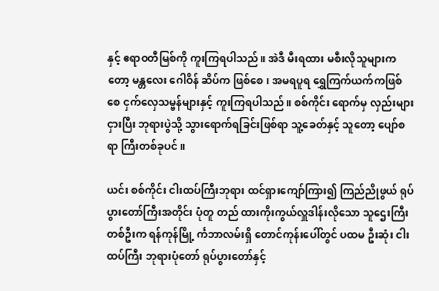နှင့် ဧရာဝတီမြစ်ကို ကူးကြရပါသည်။ အဲဒီ မီးရထား မစီးလိုသူများကတော့ မန္တလေး ဂေါဝိန် ဆိပ်က ဖြစ်စေ၊ အမရပူရ ရွှေကြက်ယက်ကဖြစ်စေ ငှက်လှေသမ္ဗန်များနှင့် ကူးကြရပါသည်။ စစ်ကိုင်း ရောက်မှ လှည်းများ ငှားပြီး ဘုရားပွဲသို့ သွားရောက်ရခြင်းဖြစ်ရာ သူ့ခေတ်နှင့် သူတော့ ပျော်စရာ ကြီးတစ်ခုပင်။

ယင်း စစ်ကိုင်း ငါးထပ်ကြီးဘုရား ထင်ရှားကျော်ကြား၍ ကြည်ညိုဖွယ် ရုပ်ပွားတော်ကြီးအတိုင်း ပုံတူ တည် ထားကိုးကွယ်လှူဒါန်းလိုသော သူဌေးကြီးတစ်ဦးက ရန်ကုန်မြို့ င်္ကဘာလမ်းရှိ တောင်ကုန်းပေါ်တွင် ပထမ ဦးဆုံး ငါးထပ်ကြီး ဘုရားပုံတော် ရုပ်ပွားတော်နှင့်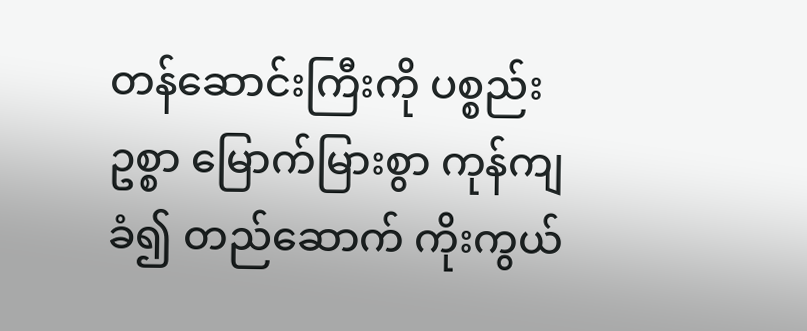တန်ဆောင်းကြီးကို ပစ္စည်းဥစ္စာ မြောက်မြားစွာ ကုန်ကျ ခံ၍ တည်ဆောက် ကိုးကွယ်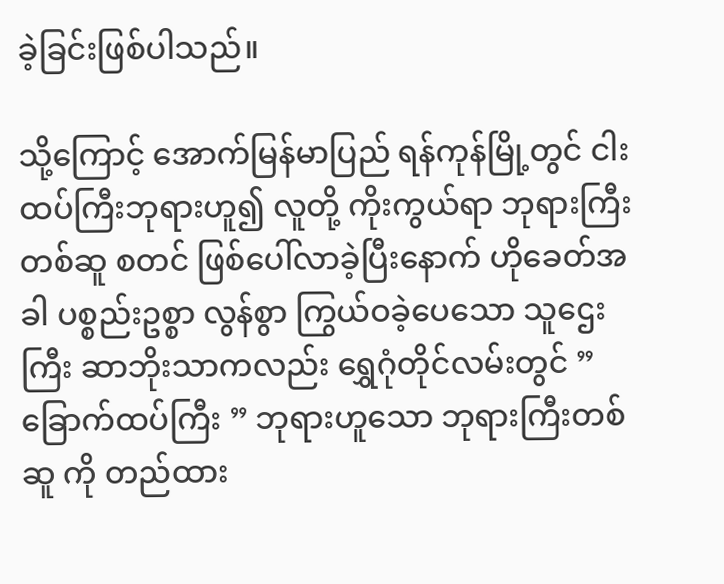ခဲ့ခြင်းဖြစ်ပါသည်။

သို့ကြောင့် အောက်မြန်မာပြည် ရန်ကုန်မြို့တွင် ငါးထပ်ကြီးဘုရားဟူ၍ လူတို့ ကိုးကွယ်ရာ ဘုရားကြီး တစ်ဆူ စတင် ဖြစ်ပေါ်လာခဲ့ပြီးနောက် ဟိုခေတ်အခါ ပစ္စည်းဥစ္စာ လွန်စွာ ကြွယ်ဝခဲ့ပေသော သူဌေးကြီး ဆာဘိုးသာကလည်း ရွှေဂုံတိုင်လမ်းတွင် ” ခြောက်ထပ်ကြီး ” ဘုရားဟူသော ဘုရားကြီးတစ်ဆူ ကို တည်ထား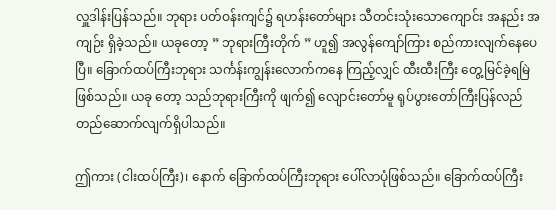လှူဒါန်းပြန်သည်။ ဘုရား ပတ်ဝန်းကျင်၌ ရဟန်းတော်များ သီတင်းသုံးသောကျောင်း အနည်း အကျဉ်း ရှိခဲ့သည်။ ယခုတော့ ” ဘုရားကြီးတိုက် ” ဟူ၍ အလွန်ကျော်ကြား စည်ကားလျက်နေပေပြီ။ ခြောက်ထပ်ကြီးဘုရား သင်္ကန်းကျွန်းလောက်ကနေ ကြည့်လျှင် ထီးထီးကြီး တွေ့မြင်ခဲ့ရမြဲဖြစ်သည်။ ယခု တော့ သည်ဘုရားကြီးကို ဖျက်၍ လျောင်းတော်မူ ရုပ်ပွားတော်ကြီးပြန်လည် တည်ဆောက်လျက်ရှိပါသည်။

ဤကား (ငါးထပ်ကြီး)၊ နောက် ခြောက်ထပ်ကြီးဘုရား ပေါ်လာပုံဖြစ်သည်။ ခြောက်ထပ်ကြီး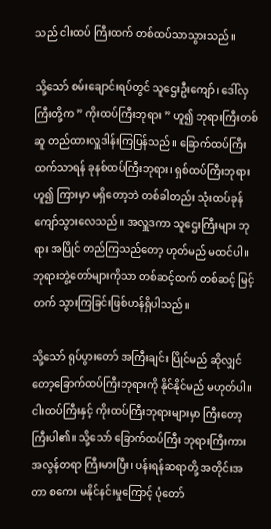သည် ငါးထပ် ကြီးထက် တစ်ထပ်သာသွားသည်။

သို့သော် စမ်းချောင်းရပ်တွင် သူဌေးဦးကျော်၊ ဒေါ်လှကြီးတို့က ” ကိုးထပ်ကြီးဘုရား ” ဟူ၍ ဘုရားကြီးတစ် ဆူ တည်ထားလှူဒါန်းကြပြန်သည်။ ခြောက်ထပ်ကြီးထက်သာရန် ခုနစ်ထပ်ကြီးဘုရား၊ ရှစ်ထပ်ကြီးဘုရား ဟူ၍ ကြားမှာ မရှိတော့ဘဲ တစ်ခါတည်း သုံးထပ်ခုန်ကျော်သွားလေသည်။ အလှူဒကာ သူဌေးကြီးများ ဘုရား အပြိုင် တည်ကြသည်တော့ ဟုတ်မည် မထင်ပါ။ ဘုရားဘွဲ့တော်များကိုသာ တစ်ဆင့်ထက် တစ်ဆင့် မြင့်တက် သွားကြခြင်းဖြစ်ဟန်ရှိပါသည်။

သို့သော် ရုပ်ပွားတော် အကြီးချင်း ပြိုင်မည် ဆိုလျှင်တော့ခြောက်ထပ်ကြီးဘုရားကို နိုင်နိုင်မည် မဟုတ်ပါ။ ငါးထပ်ကြီးနှင့် ကိုးထပ်ကြီးဘုရားများမှာ ကြီးတော့ ကြီးပါ၏။ သို့သော် ခြောက်ထပ်ကြီး ဘုရားကြီးကား အလွန်တရာ ကြီးမားပြီး၊ ပန်းရန်ဆရာတို့ အတိုင်းအတာ စကေး မနိုင်နင်းမှုကြောင့် ပုံတော်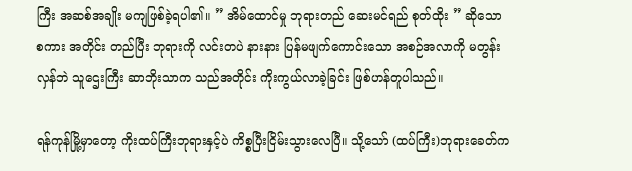ကြီး အဆစ်အချိုး မကျဖြစ်ခဲ့ရပါ၏။ ” အိမ်ထောင်မှု ဘုရားတည် ဆေးမင်ရည် စုတ်ထိုး ” ဆိုသော စကား အတိုင်း တည်ပြီး ဘုရားကို လင်းတပဲ နားနား ပြန်မဖျက်ကောင်းသော အစဉ်အလာကို မတွန်းလှန်ဘဲ သူဌေးကြီး ဆာဘိုးသာက သည်အတိုင်း ကိုးကွယ်လာခဲ့ခြင်း ဖြစ်ဟန်တူပါသည်။

ရန်ကုန်မြို့မှာတော့ ကိုးထပ်ကြီးဘုရားနှင့်ပဲ ကိစ္စပြီးငြိမ်းသွားလေပြီ။ သို့သော် (ထပ်ကြီး)ဘုရားခေတ်က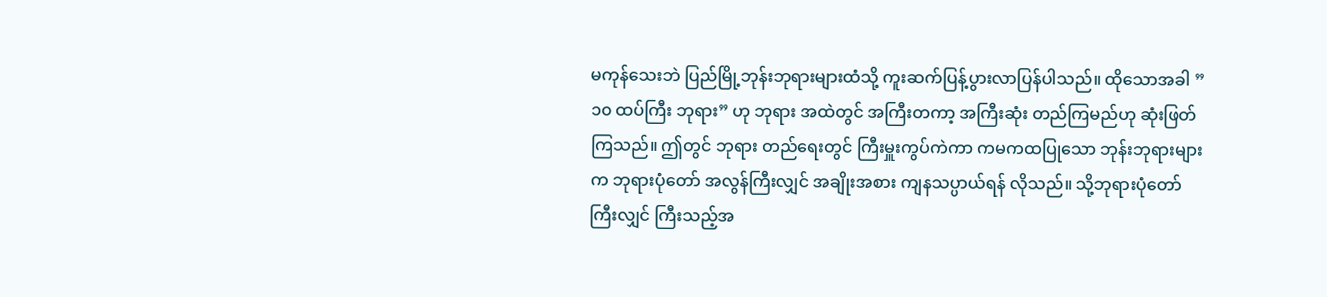မကုန်သေးဘဲ ပြည်မြို့ဘုန်းဘုရားများထံသို့ ကူးဆက်ပြန့်ပွားလာပြန်ပါသည်။ ထိုသောအခါ ” ၁၀ ထပ်ကြီး ဘုရား” ဟု ဘုရား အထဲတွင် အကြီးတကာ့ အကြီးဆုံး တည်ကြမည်ဟု ဆုံးဖြတ်ကြသည်။ ဤတွင် ဘုရား တည်ရေးတွင် ကြီးမှူးကွပ်ကဲကာ ကမကထပြုသော ဘုန်းဘုရားများက ဘုရားပုံတော် အလွန်ကြီးလျှင် အချိုးအစား ကျနသပ္ပာယ်ရန် လိုသည်။ သို့ဘုရားပုံတော်ကြီးလျှင် ကြီးသည့်အ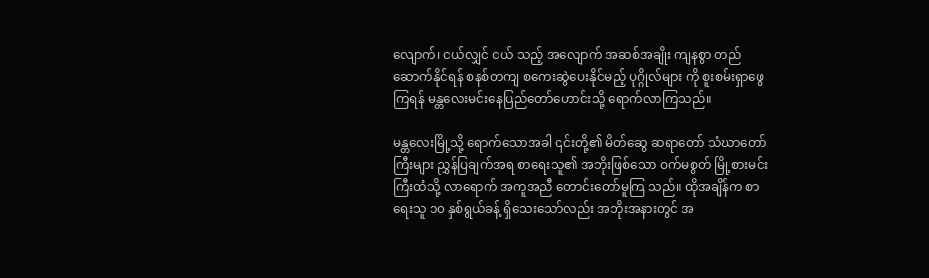လျောက်၊ ငယ်လျှင် ငယ် သည့် အလျောက် အဆစ်အချိုး ကျနစွာ တည်ဆောက်နိုင်ရန် စနစ်တကျ စကေးဆွဲပေးနိုင်မည့် ပုဂ္ဂိုလ်များ ကို စူးစမ်းရှာဖွေကြရန် မန္တလေးမင်းနေပြည်တော်ဟောင်းသို့ ရောက်လာကြသည်။

မန္တလေးမြို့သို့ ရောက်သောအခါ ၎င်းတို့၏ မိတ်ဆွေ ဆရာတော် သံဃာတော်ကြီးများ ညွှန်ပြချက်အရ စာရေးသူ၏ အဘိုးဖြစ်သော ဝက်မစွတ် မြို့စားမင်းကြီးထံသို့ လာရောက် အကူအညီ တောင်းတော်မူကြ သည်။ ထိုအချိန်က စာရေးသူ ၁၀ နှစ်ရွယ်ခန့် ရှိသေးသော်လည်း အဘိုးအနားတွင် အ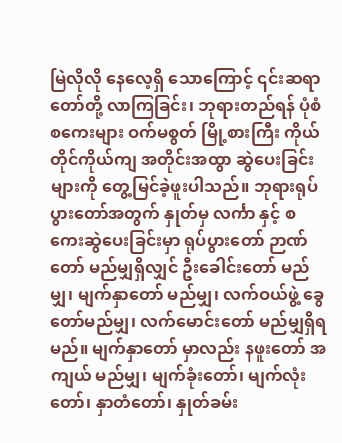မြဲလိုလို နေလေ့ရှိ သောကြောင့် ၎င်းဆရာတော်တို့ လာကြခြင်း၊ ဘုရားတည်ရန် ပုံစံစကေးများ ဝက်မစွတ် မြို့စားကြီး ကိုယ် တိုင်ကိုယ်ကျ အတိုင်းအထွာ ဆွဲပေးခြင်းများကို တွေ့မြင်ခဲ့ဖူးပါသည်။ ဘုရားရုပ်ပွားတော်အတွက် နှုတ်မှ လင်္ကာ နှင့် စကေးဆွဲပေးခြင်းမှာ ရုပ်ပွားတော် ဉာဏ်တော် မည်မျှရှိလျှင် ဦးခေါင်းတော် မည်မျှ၊ မျက်နှာတော် မည်မျှ၊ လက်ဝယ်ဖွဲ့ ခွေတော်မည်မျှ၊ လက်မောင်းတော် မည်မျှရှိရမည်။ မျက်နှာတော် မှာလည်း နဖူးတော် အကျယ် မည်မျှ၊ မျက်ခုံးတော်၊ မျက်လုံးတော်၊ နှာတံတော်၊ နှုတ်ခမ်း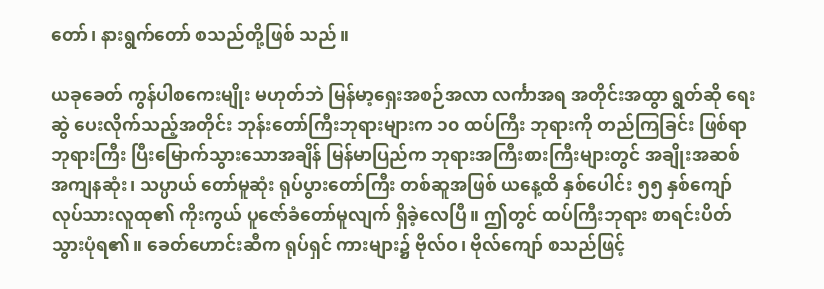တော်၊ နားရွက်တော် စသည်တို့ဖြစ် သည်။

ယခုခေတ် ကွန်ပါစကေးမျိုး မဟုတ်ဘဲ မြန်မာ့ရှေးအစဉ်အလာ လင်္ကာအရ အတိုင်းအထွာ ရွတ်ဆို ရေးဆွဲ ပေးလိုက်သည့်အတိုင်း ဘုန်းတော်ကြီးဘုရားများက ၁၀ ထပ်ကြီး ဘုရားကို တည်ကြခြင်း ဖြစ်ရာ ဘုရားကြီး ပြီးမြောက်သွားသောအချိန် မြန်မာပြည်က ဘုရားအကြီးစားကြီးများတွင် အချိုးအဆစ် အကျနဆုံး၊ သပ္ပာယ် တော်မူဆုံး ရုပ်ပွားတော်ကြီး တစ်ဆူအဖြစ် ယနေ့ထိ နှစ်ပေါင်း ၅၅ နှစ်ကျော် လုပ်သားလူထု၏ ကိုးကွယ် ပူဇော်ခံတော်မူလျက် ရှိခဲ့လေပြီ။ ဤတွင် ထပ်ကြီးဘုရား စာရင်းပိတ် သွားပုံရ၏။ ခေတ်ဟောင်းဆီက ရုပ်ရှင် ကားများ၌ ဗိုလ်ဝ၊ ဗိုလ်ကျော် စသည်ဖြင့်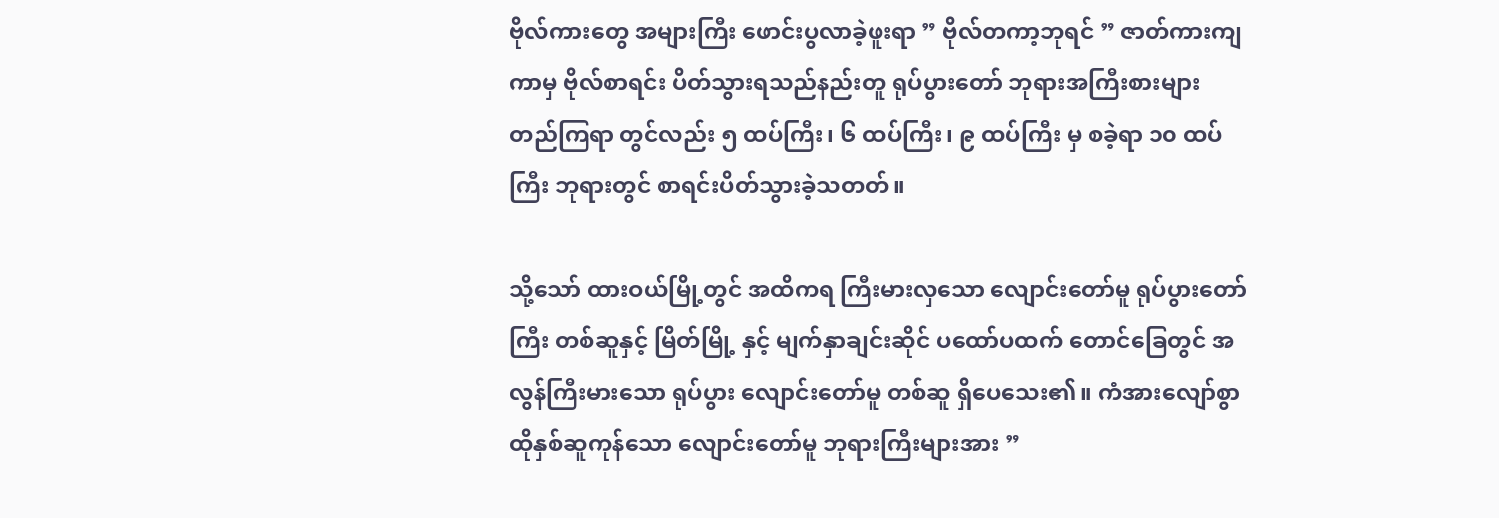ဗိုလ်ကားတွေ အများကြီး ဖောင်းပွလာခဲ့ဖူးရာ ” ဗိုလ်တကာ့ဘုရင် ” ဇာတ်ကားကျကာမှ ဗိုလ်စာရင်း ပိတ်သွားရသည်နည်းတူ ရုပ်ပွားတော် ဘုရားအကြီးစားများ တည်ကြရာ တွင်လည်း ၅ ထပ်ကြီး၊ ၆ ထပ်ကြီး၊ ၉ ထပ်ကြီး မှ စခဲ့ရာ ၁၀ ထပ်ကြီး ဘုရားတွင် စာရင်းပိတ်သွားခဲ့သတတ်။

သို့သော် ထားဝယ်မြို့တွင် အထိကရ ကြီးမားလှသော လျောင်းတော်မူ ရုပ်ပွားတော်ကြီး တစ်ဆူနှင့် မြိတ်မြို့ နှင့် မျက်နှာချင်းဆိုင် ပထော်ပထက် တောင်ခြေတွင် အလွန်ကြီးမားသော ရုပ်ပွား လျောင်းတော်မူ တစ်ဆူ ရှိပေသေး၏။ ကံအားလျော်စွာ ထိုနှစ်ဆူကုန်သော လျောင်းတော်မူ ဘုရားကြီးများအား ”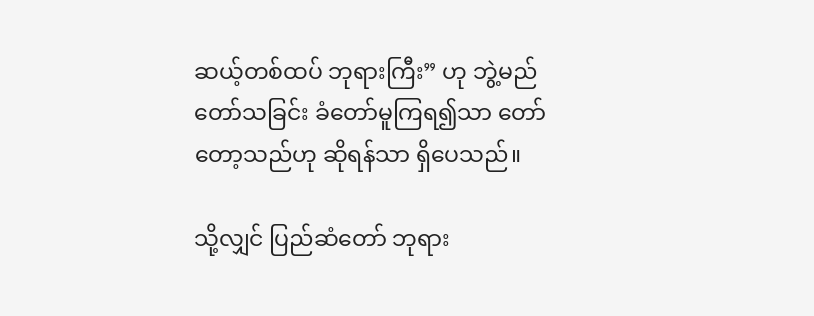ဆယ့်တစ်ထပ် ဘုရားကြီး” ဟု ဘွဲ့မည်တော်သခြင်း ခံတော်မူကြရ၍သာ တော်တော့သည်ဟု ဆိုရန်သာ ရှိပေသည်။

သို့လျှင် ပြည်ဆံတော် ဘုရား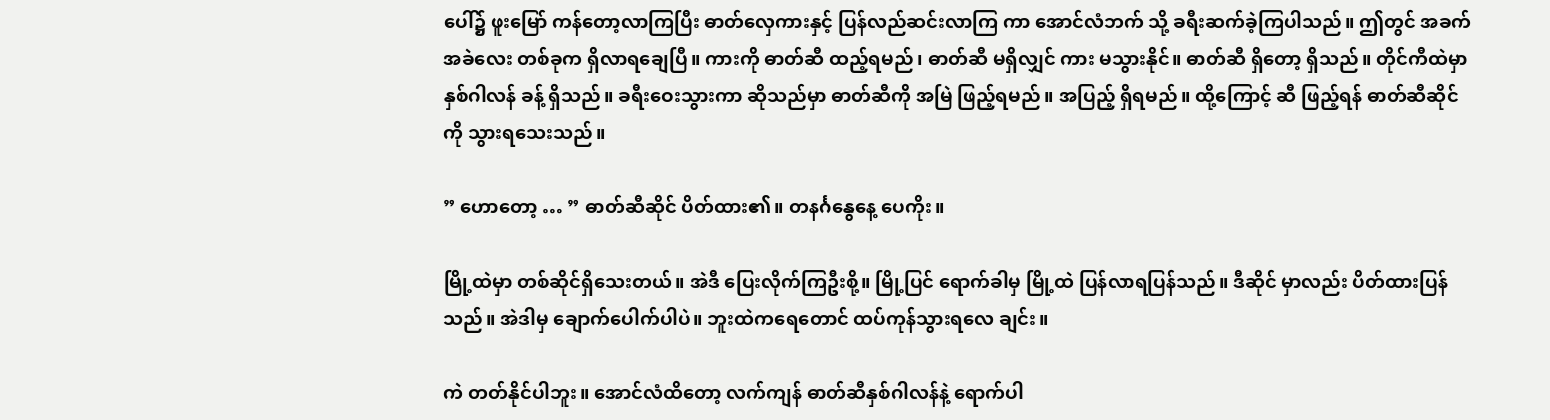ပေါ်၌ ဖူးမြော် ကန်တော့လာကြပြီး ဓာတ်လှေကားနှင့် ပြန်လည်ဆင်းလာကြ ကာ အောင်လံဘက် သို့ ခရီးဆက်ခဲ့ကြပါသည်။ ဤတွင် အခက်အခဲလေး တစ်ခုက ရှိလာရချေပြီ။ ကားကို ဓာတ်ဆီ ထည့်ရမည်၊ ဓာတ်ဆီ မရှိလျှင် ကား မသွားနိုင်။ ဓာတ်ဆီ ရှိတော့ ရှိသည်။ တိုင်ကီထဲမှာ နှစ်ဂါလန် ခန့် ရှိသည်။ ခရီးဝေးသွားကာ ဆိုသည်မှာ ဓာတ်ဆီကို အမြဲ ဖြည့်ရမည်။ အပြည့် ရှိရမည်။ ထို့ကြောင့် ဆီ ဖြည့်ရန် ဓာတ်ဆီဆိုင်ကို သွားရသေးသည်။

” ဟောတော့ … ” ဓာတ်ဆီဆိုင် ပိတ်ထား၏။ တနင်္ဂနွေနေ့ ပေကိုး။

မြို့ထဲမှာ တစ်ဆိုင်ရှိသေးတယ်။ အဲဒီ ပြေးလိုက်ကြဦးစို့။ မြို့ပြင် ရောက်ခါမှ မြို့ထဲ ပြန်လာရပြန်သည်။ ဒီဆိုင် မှာလည်း ပိတ်ထားပြန်သည်။ အဲဒါမှ ချောက်ပေါက်ပါပဲ။ ဘူးထဲကရေတောင် ထပ်ကုန်သွားရလေ ချင်း။

ကဲ တတ်နိုင်ပါဘူး။ အောင်လံထိတော့ လက်ကျန် ဓာတ်ဆီနှစ်ဂါလန်နဲ့ ရောက်ပါ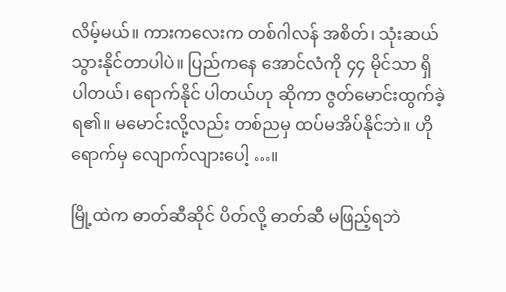လိမ့်မယ်။ ကားကလေးက တစ်ဂါလန် အစိတ်၊ သုံးဆယ် သွားနိုင်တာပါပဲ။ ပြည်ကနေ အောင်လံကို ၄၄ မိုင်သာ ရှိပါတယ်၊ ရောက်နိုင် ပါတယ်ဟု ဆိုကာ ဇွတ်မောင်းထွက်ခဲ့ရ၏။ မမောင်းလို့လည်း တစ်ညမှ ထပ်မအိပ်နိုင်ဘဲ။ ဟိုရောက်မှ လျောက်လျားပေါ့ …။

မြို့ထဲက ဓာတ်ဆီဆိုင် ပိတ်လို့ ဓာတ်ဆီ မဖြည့်ရဘဲ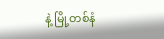နဲ့ မြို့တစ်နံ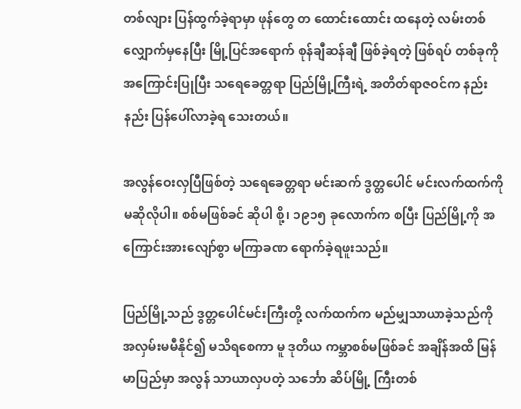တစ်လျား ပြန်ထွက်ခဲ့ရာမှာ ဖုန်တွေ တ ထောင်းထောင်း ထနေတဲ့ လမ်းတစ်လျှောက်မှနေပြီး မြို့ပြင်အရောက် စုန်ချီဆန်ချီ ဖြစ်ခဲ့ရတဲ့ ဖြစ်ရပ် တစ်ခုကို အကြောင်းပြုပြီး သရေခေတ္တရာ ပြည်မြို့ကြီးရဲ့ အတိတ်ရာဇဝင်က နည်းနည်း ပြန်ပေါ်လာခဲ့ရ သေးတယ်။

အလွန်ဝေးလှပြီဖြစ်တဲ့ သရေခေတ္တရာ မင်းဆက် ဒွတ္တပေါင် မင်းလက်ထက်ကို မဆိုလိုပါ။ စစ်မဖြစ်ခင် ဆိုပါ စို့၊ ၁၉၁၅ ခုလောက်က စပြီး ပြည်မြို့ကို အကြောင်းအားလျော်စွာ မကြာခဏ ရောက်ခဲ့ရဖူးသည်။

ပြည်မြို့သည် ဒွတ္တပေါင်မင်းကြီးတို့ လက်ထက်က မည်မျှသာယာခဲ့သည်ကို အလှမ်းမမီနိုင်၍ မသိရစေကာ မူ ဒုတိယ ကမ္ဘာစစ်မဖြစ်ခင် အချိန်အထိ မြန်မာပြည်မှာ အလွန် သာယာလှပတဲ့ သင်္ဘော ဆိပ်မြို့ ကြီးတစ်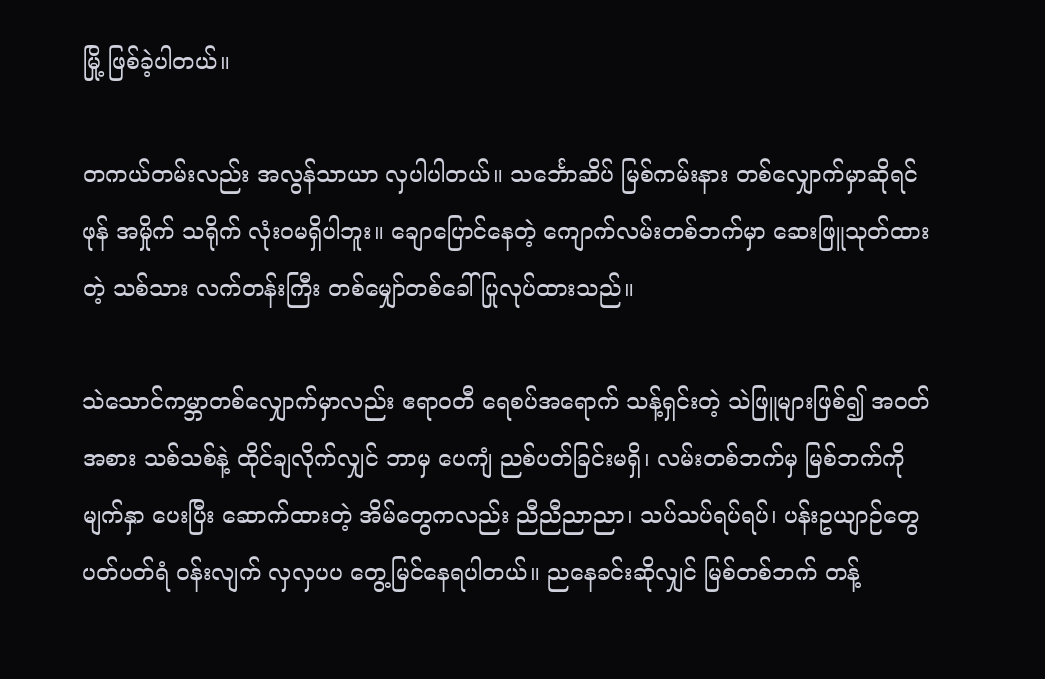မြို့ ဖြစ်ခဲ့ပါတယ်။

တကယ်တမ်းလည်း အလွန်သာယာ လှပါပါတယ်။ သင်္ဘောဆိပ် မြစ်ကမ်းနား တစ်လျှောက်မှာဆိုရင် ဖုန် အမှိုက် သရိုက် လုံးဝမရှိပါဘူး။ ချောပြောင်နေတဲ့ ကျောက်လမ်းတစ်ဘက်မှာ ဆေးဖြူသုတ်ထားတဲ့ သစ်သား လက်တန်းကြီး တစ်မျှော်တစ်ခေါ် ပြုလုပ်ထားသည်။

သဲသောင်ကမ္ဘာတစ်လျှောက်မှာလည်း ဧရာဝတီ ရေစပ်အရောက် သန့်ရှင်းတဲ့ သဲဖြူများဖြစ်၍ အဝတ် အစား သစ်သစ်နဲ့ ထိုင်ချလိုက်လျှင် ဘာမှ ပေကျံ ညစ်ပတ်ခြင်းမရှိ၊ လမ်းတစ်ဘက်မှ မြစ်ဘက်ကို မျက်နှာ ပေးပြီး ဆောက်ထားတဲ့ အိမ်တွေကလည်း ညီညီညာညာ၊ သပ်သပ်ရပ်ရပ်၊ ပန်းဥယျာဉ်တွေ ပတ်ပတ်ရံ ဝန်းလျက် လှလှပပ တွေ့မြင်နေရပါတယ်။ ညနေခင်းဆိုလျှင် မြစ်တစ်ဘက် တန့်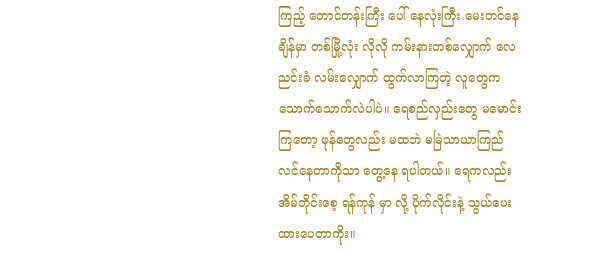ကြည့် တောင်တန်းကြီး ပေါ် နေလုံးကြီး မေးတင်နေချိန်မှာ တစ်မြို့လုံး လိုလို ကမ်းနားတစ်လျှောက် လေညင်းခံ လမ်းလျှောက် ထွက်လာကြတဲ့ လူတွေက သောက်သောက်လဲပါပဲ။ ရေစည်လှည်းတွေ မမောင်းကြတော့ ဖုန်တွေလည်း မထဘဲ မမြဲသာယာကြည်လင်နေတာကိုသာ တွေ့နေ ရပါတယ်။ ရေကလည်း အိမ်တိုင်းစေ့ ရန်ကုန် မှာ လို့ ပိုက်လိုင်းနဲ့ သွယ်ပေးထားပေတာကိုး။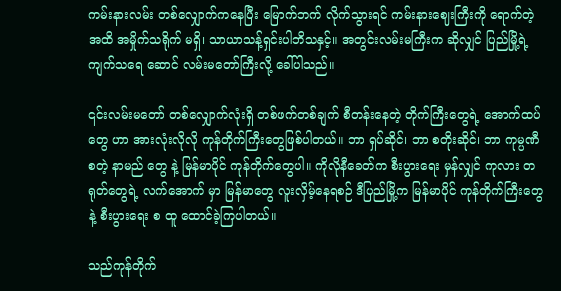ကမ်းနားလမ်း တစ်လျှောက်ကနေပြီး မြောက်ဘက် လိုက်သွားရင် ကမ်းနားဈေးကြီးကို ရောက်တဲ့အထိ အမှိုက်သရိုက် မရှိ၊ သာယာသန့်ရှင်းပါဘိသနှင့်။ အတွင်းလမ်းမကြီးက ဆိုလျှင် ပြည်မြို့ရဲ့ ကျက်သရေ ဆောင် လမ်းမတော်ကြီးလို့ ခေါ်ပါသည်။

၎င်းလမ်းမတော် တစ်လျှောက်လုံးရှိ တစ်ဖက်တစ်ချက် စီတန်းနေတဲ့ တိုက်ကြီးတွေရဲ့ အောက်ထပ်တွေ ဟာ အားလုံးလိုလို ကုန်တိုက်ကြီးတွေဖြစ်ပါတယ်။ ဘာ ရှပ်ဆိုင်၊ ဘာ စတိုးဆိုင်၊ ဘာ ကုမ္ပဏီစတဲ့ နာမည် တွေ နဲ့ မြန်မာပိုင် ကုန်တိုက်တွေပါ။ ကိုလိုနီခေတ်က စီးပွားရေး မှန်လျှင် ကုလား တရုတ်တွေရဲ့ လက်အောက် မှာ မြန်မာတွေ လူးလှိမ့်နေရစဉ် ဒီပြည်မြို့က မြန်မာပိုင် ကုန်တိုက်ကြီးတွေနဲ့ စီးပွားရေး စ ထူ ထောင်ခဲ့ကြပါတယ်။

သည်ကုန်တိုက်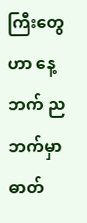ကြီးတွေဟာ နေ့ဘက် ညဘက်မှာ ဓာတ်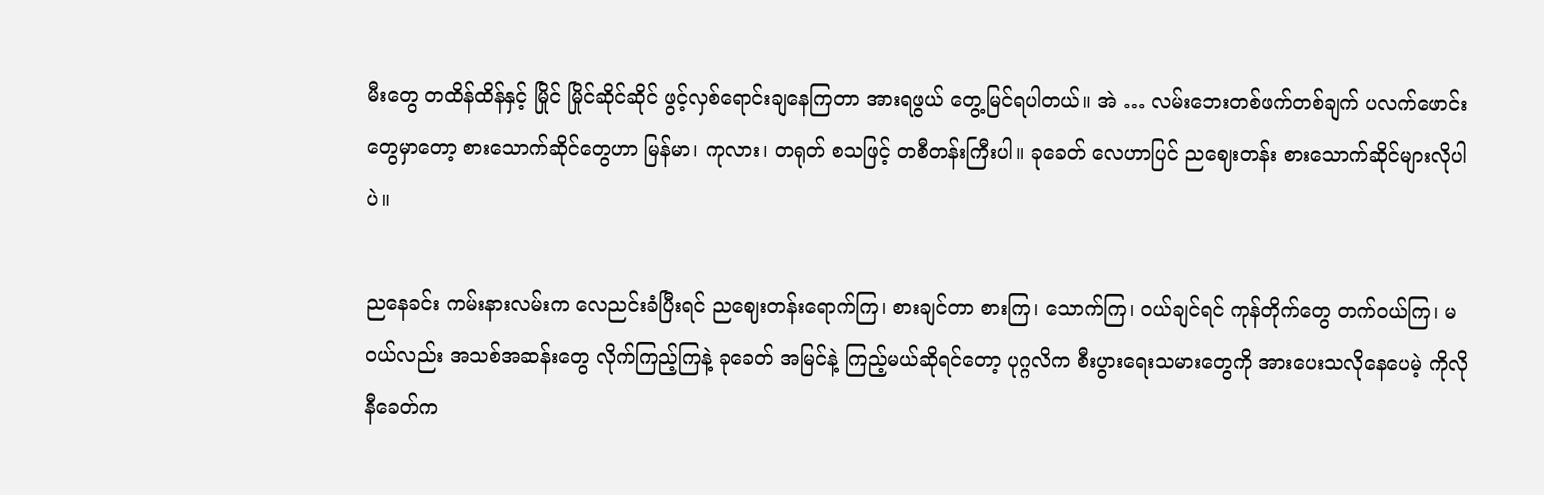မီးတွေ တထိန်ထိန်နှင့် မြိုင် မြိုင်ဆိုင်ဆိုင် ဖွင့်လှစ်ရောင်းချနေကြတာ အားရဖွယ် တွေ့မြင်ရပါတယ်။ အဲ … လမ်းဘေးတစ်ဖက်တစ်ချက် ပလက်ဖောင်း တွေမှာတော့ စားသောက်ဆိုင်တွေဟာ မြန်မာ၊ ကုလား၊ တရုတ် စသဖြင့် တစီတန်းကြီးပါ။ ခုခေတ် လေဟာပြင် ညဈေးတန်း စားသောက်ဆိုင်များလိုပါပဲ။

ညနေခင်း ကမ်းနားလမ်းက လေညင်းခံပြီးရင် ညဈေးတန်းရောက်ကြ၊ စားချင်တာ စားကြ၊ သောက်ကြ၊ ဝယ်ချင်ရင် ကုန်တိုက်တွေ တက်ဝယ်ကြ၊ မဝယ်လည်း အသစ်အဆန်းတွေ လိုက်ကြည့်ကြနဲ့ ခုခေတ် အမြင်နဲ့ ကြည့်မယ်ဆိုရင်တော့ ပုဂ္ဂလိက စီးပွားရေးသမားတွေကို အားပေးသလိုနေပေမဲ့ ကိုလိုနီခေတ်က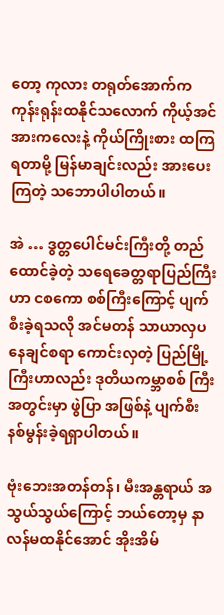တော့ ကုလား တရုတ်အောက်က ကုန်းရုန်းထနိုင်သလောက် ကိုယ့်အင်အားကလေးနဲ့ ကိုယ်ကြိုးစား ထကြရတာမို့ မြန်မာချင်းလည်း အားပေးကြတဲ့ သဘောပါပါတယ်။

အဲ … ဒွတ္တပေါင်မင်းကြီးတို့ တည်ထောင်ခဲ့တဲ့ သရေခေတ္တရာပြည်ကြီးဟာ ငစကော စစ်ကြီးကြောင့် ပျက်စီးခဲ့ရသလို အင်မတန် သာယာလှပနေချင်စရာ ကောင်းလှတဲ့ ပြည်မြို့ကြီးဟာလည်း ဒုတိယကမ္ဘာစစ် ကြီးအတွင်းမှာ ဖွဲပြာ အဖြစ်နဲ့ ပျက်စီးနစ်မွန်းခဲ့ရရှာပါတယ်။

ဗုံးဘေးအတန်တန်၊ မီးအန္တရာယ် အသွယ်သွယ်ကြောင့် ဘယ်တော့မှ နာလန်မထနိုင်အောင် အိုးအိမ်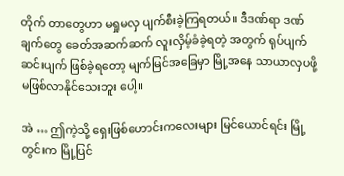တိုက် တာတွေဟာ မရှုမလှ ပျက်စီးခဲ့ကြရတယ်။ ဒီဒဏ်ရာ ဒဏ်ချက်တွေ ခေတ်အဆက်ဆက် လူးလှိမ့်ခံခဲ့ရတဲ့ အတွက် ရုပ်ပျက်ဆင်းပျက် ဖြစ်ခဲ့ရတော့ မျက်မြင်အခြေမှာ မြို့အနေ သာယာလှပဖို့ မဖြစ်လာနိုင်သေးဘူး ပေါ့။

အဲ … ဤကဲ့သို့ ရှေးဖြစ်ဟောင်းကလေးများ မြင်ယောင်ရင်း မြို့တွင်းက မြို့ပြင်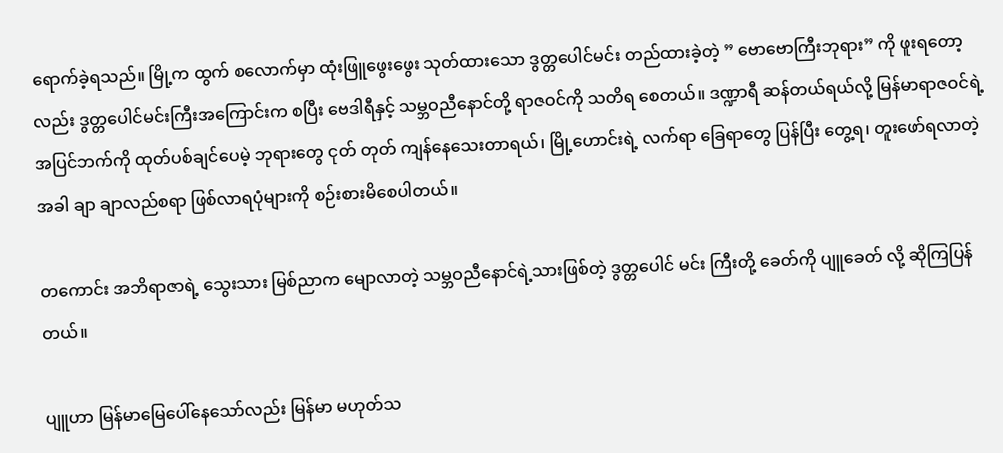ရောက်ခဲ့ရသည်။ မြို့က ထွက် စလောက်မှာ ထုံးဖြူဖွေးဖွေး သုတ်ထားသော ဒွတ္တပေါင်မင်း တည်ထားခဲ့တဲ့ ” ဗောဗောကြီးဘုရား” ကို ဖူးရတော့လည်း ဒွတ္တပေါင်မင်းကြီးအကြောင်းက စပြီး ဗေဒါရီနှင့် သမ္ဘဝညီနောင်တို့ ရာဇဝင်ကို သတိရ စေတယ်။ ဒဏ္ဍာရီ ဆန်တယ်ရယ်လို့ မြန်မာရာဇဝင်ရဲ့ အပြင်ဘက်ကို ထုတ်ပစ်ချင်ပေမဲ့ ဘုရားတွေ ငုတ် တုတ် ကျန်နေသေးတာရယ်၊ မြို့ဟောင်းရဲ့ လက်ရာ ခြေရာတွေ ပြန်ပြီး တွေ့ရ၊ တူးဖော်ရလာတဲ့အခါ ချာ ချာလည်စရာ ဖြစ်လာရပုံများကို စဉ်းစားမိစေပါတယ်။

တကောင်း အဘိရာဇာရဲ့ သွေးသား မြစ်ညာက မျောလာတဲ့ သမ္ဘဝညီနောင်ရဲ့သားဖြစ်တဲ့ ဒွတ္တပေါင် မင်း ကြီးတို့ ခေတ်ကို ပျူခေတ် လို့ ဆိုကြပြန်တယ်။

ပျူဟာ မြန်မာမြေပေါ်နေသော်လည်း မြန်မာ မဟုတ်သ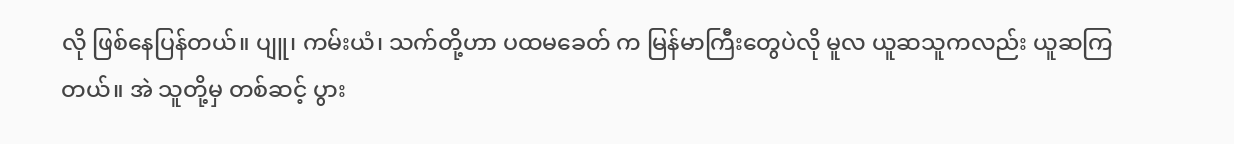လို ဖြစ်နေပြန်တယ်။ ပျူ၊ ကမ်းယံ၊ သက်တို့ဟာ ပထမခေတ် က မြန်မာကြီးတွေပဲလို မူလ ယူဆသူကလည်း ယူဆကြတယ်။ အဲ သူတို့မှ တစ်ဆင့် ပွား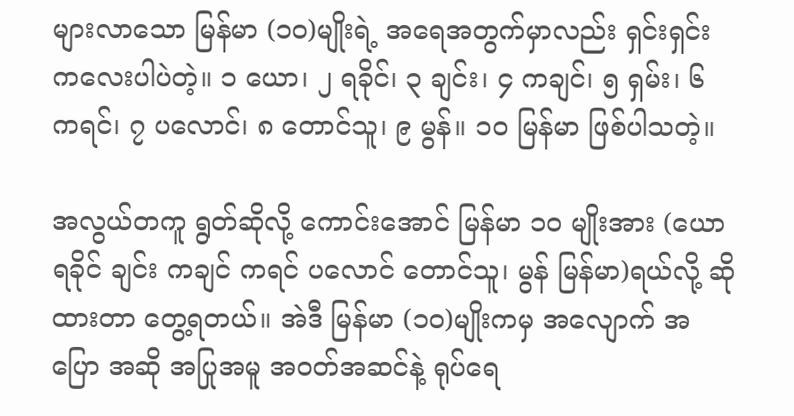များလာသော မြန်မာ (၁၀)မျိုးရဲ့ အရေအတွက်မှာလည်း ရှင်းရှင်း ကလေးပါပဲတဲ့။ ၁ ယော၊ ၂ ရခိုင်၊ ၃ ချင်း၊ ၄ ကချင်၊ ၅ ရှမ်း၊ ၆ ကရင်၊ ၇ ပလောင်၊ ၈ တောင်သူ၊ ၉ မွန်။ ၁၀ မြန်မာ ဖြစ်ပါသတဲ့။

အလွယ်တကူ ရွတ်ဆိုလို့ ကောင်းအောင် မြန်မာ ၁၀ မျိုးအား (ယော ရခိုင် ချင်း ကချင် ကရင် ပလောင် တောင်သူ၊ မွန် မြန်မာ)ရယ်လို့ ဆိုထားတာ တွေ့ရတယ်။ အဲဒီ မြန်မာ (၁၀)မျိုးကမှ အလျောက် အပြော အဆို အပြုအမူ အဝတ်အဆင်နဲ့ ရုပ်ရေ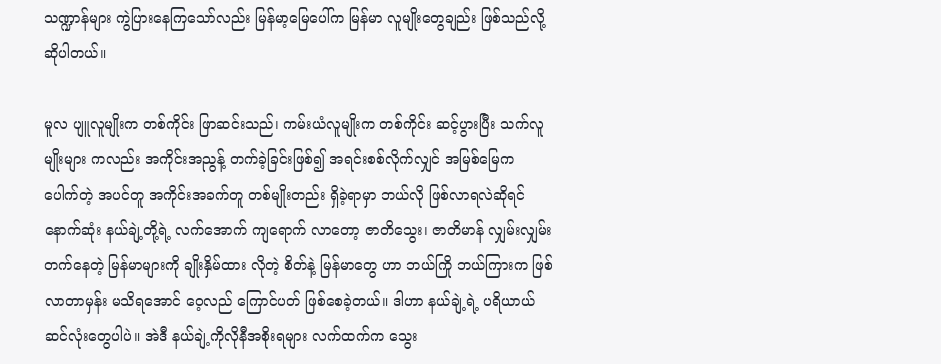သဏ္ဍာန်များ ကွဲပြားနေကြသော်လည်း မြန်မာ့မြေပေါ်က မြန်မာ လူမျိုးတွေချည်း ဖြစ်သည်လို့ ဆိုပါတယ်။

မူလ ပျူလူမျိုးက တစ်ကိုင်း ဖြာဆင်းသည်၊ ကမ်းယံလူမျိုးက တစ်ကိုင်း ဆင့်ပွားပြီး သက်လူမျိုးများ ကလည်း အကိုင်းအညွန့် တက်ခဲ့ခြင်းဖြစ်၍ အရင်းစစ်လိုက်လျှင် အမြစ်မြေက ပေါက်တဲ့ အပင်တူ အကိုင်းအခက်တူ တစ်မျိုးတည်း ရှိခဲ့ရာမှာ ဘယ်လို ဖြစ်လာရလဲဆိုရင် နောက်ဆုံး နယ်ချဲ့တို့ရဲ့ လက်အောက် ကျရောက် လာတော့ ဇာတိသွေး၊ ဇာတိမာန် လျှမ်းလျှမ်းတက်နေတဲ့ မြန်မာများကို ချိုးနှိမ်ထား လိုတဲ့ စိတ်နဲ့ မြန်မာတွေ ဟာ ဘယ်ကြို ဘယ်ကြားက ဖြစ်လာတာမှန်း မသိရအောင် ဝေ့လည် ကြောင်ပတ် ဖြစ်စေခဲ့တယ်။ ဒါဟာ နယ်ချဲ့ရဲ့ ပရိယာယ် ဆင်လုံးတွေပါပဲ။ အဲဒီ နယ်ချဲ့ကိုလိုနီအစိုးရများ လက်ထက်က သွေး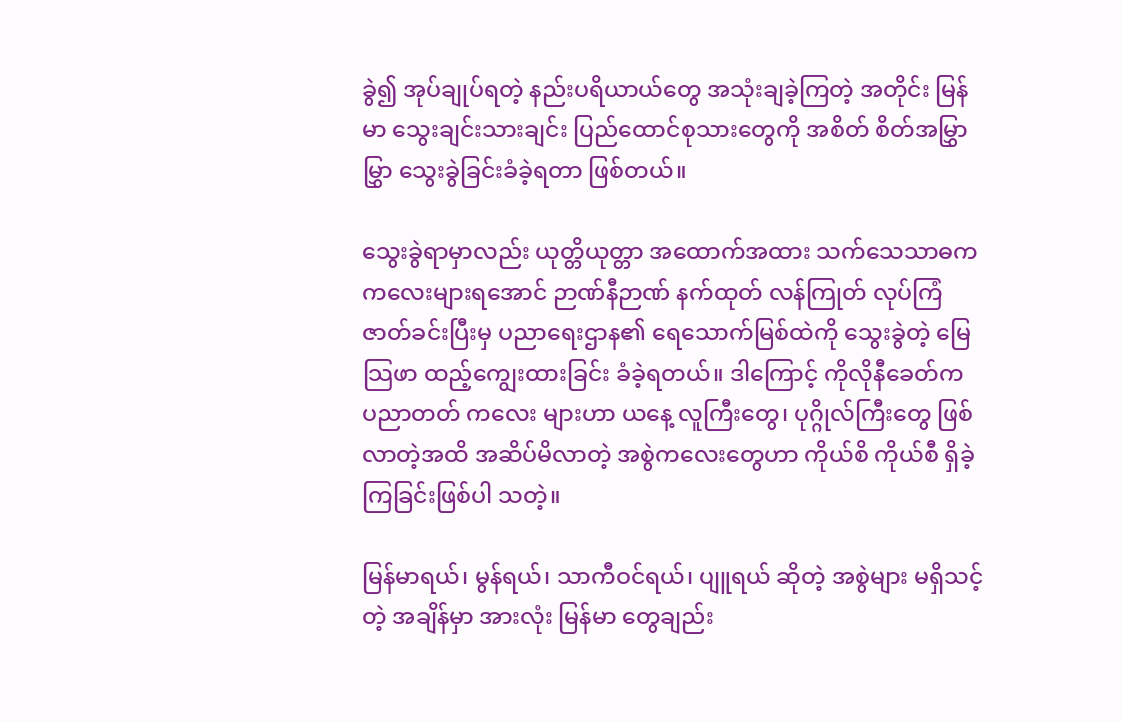ခွဲ၍ အုပ်ချုပ်ရတဲ့ နည်းပရိယာယ်တွေ အသုံးချခဲ့ကြတဲ့ အတိုင်း မြန်မာ သွေးချင်းသားချင်း ပြည်ထောင်စုသားတွေကို အစိတ် စိတ်အမြွှာမြွှာ သွေးခွဲခြင်းခံခဲ့ရတာ ဖြစ်တယ်။

သွေးခွဲရာမှာလည်း ယုတ္တိယုတ္တာ အထောက်အထား သက်သေသာဓက ကလေးများရအောင် ဉာဏ်နီဉာဏ် နက်ထုတ် လန်ကြုတ် လုပ်ကြံဇာတ်ခင်းပြီးမှ ပညာရေးဌာန၏ ရေသောက်မြစ်ထဲကို သွေးခွဲတဲ့ မြေသြဖာ ထည့်ကျွေးထားခြင်း ခံခဲ့ရတယ်။ ဒါကြောင့် ကိုလိုနီခေတ်က ပညာတတ် ကလေး များဟာ ယနေ့ လူကြီးတွေ၊ ပုဂ္ဂိုလ်ကြီးတွေ ဖြစ်လာတဲ့အထိ အဆိပ်မိလာတဲ့ အစွဲကလေးတွေဟာ ကိုယ်စိ ကိုယ်စီ ရှိခဲ့ကြခြင်းဖြစ်ပါ သတဲ့။

မြန်မာရယ်၊ မွန်ရယ်၊ သာကီဝင်ရယ်၊ ပျူရယ် ဆိုတဲ့ အစွဲများ မရှိသင့်တဲ့ အချိန်မှာ အားလုံး မြန်မာ တွေချည်း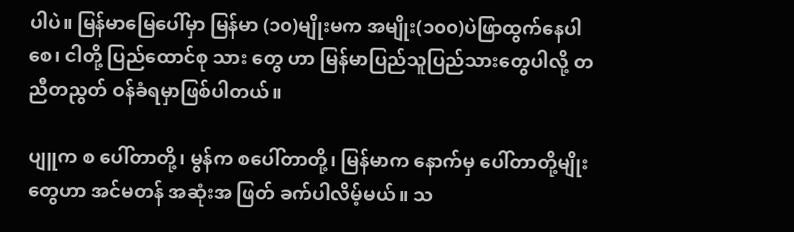ပါပဲ။ မြန်မာမြေပေါ်မှာ မြန်မာ (၁၀)မျိုးမက အမျိုး(၁၀၀)ပဲဖြာထွက်နေပါစေ၊ ငါတို့ ပြည်ထောင်စု သား တွေ ဟာ မြန်မာပြည်သူပြည်သားတွေပါလို့ တညီတညွတ် ဝန်ခံရမှာဖြစ်ပါတယ်။

ပျူက စ ပေါ်တာတို့၊ မွန်က စပေါ်တာတို့၊ မြန်မာက နောက်မှ ပေါ်တာတို့မျိုးတွေဟာ အင်မတန် အဆုံးအ ဖြတ် ခက်ပါလိမ့်မယ်။ သ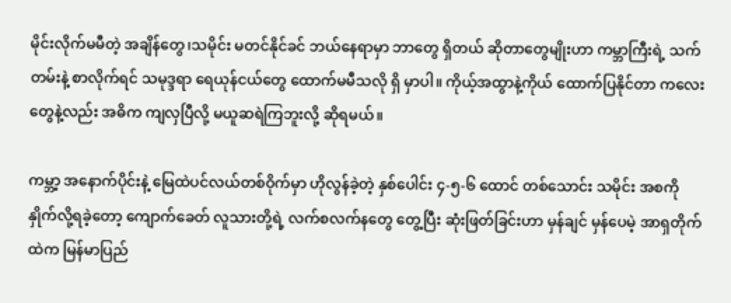မိုင်းလိုက်မမီတဲ့ အချိန်တွေ၊သမိုင်း မတင်နိုင်ခင် ဘယ်နေရာမှာ ဘာတွေ ရှိတယ် ဆိုတာတွေမျိုးဟာ ကမ္ဘာကြီးရဲ့ သက်တမ်းနဲ့ စာလိုက်ရင် သမုဒ္ဒရာ ရေယုန်ငယ်တွေ ထောက်မမီသလို ရှိ မှာပါ။ ကိုယ့်အထွာနဲ့ကိုယ် ထောက်ပြနိုင်တာ ကလေးတွေနဲ့လည်း အဓိက ကျလှပြီလို့ မယူဆရဲကြဘူးလို့ ဆိုရမယ်။

ကမ္ဘာ့ အနောက်ပိုင်းနဲ့ မြေထဲပင်လယ်တစ်ဝိုက်မှာ ဟိုလွန်ခဲ့တဲ့ နှစ်ပေါင်း ၄-၅-၆ ထောင် တစ်သောင်း သမိုင်း အစကို နှိုက်လို့ရခဲ့တော့ ကျောက်ခေတ် လူသားတို့ရဲ့ လက်စလက်နတွေ တွေ့ပြီး ဆုံးဖြတ်ခြင်းဟာ မှန်ချင် မှန်ပေမဲ့ အာရှတိုက်ထဲက မြန်မာပြည်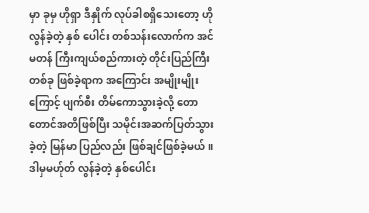မှာ ခုမှ ဟိုရှာ ဒီနှိုက် လုပ်ခါစရှိသေးတော့ ဟိုလွန်ခဲ့တဲ့ နှစ် ပေါင်း တစ်သန်းလောက်က အင်မတန် ကြီးကျယ်စည်ကားတဲ့ တိုင်းပြည်ကြီးတစ်ခု ဖြစ်ခဲ့ရာက အကြောင်း အမျိုးမျိုးကြောင့် ပျက်စီး တိမ်ကောသွားခဲ့လို့ တောတောင်အတိဖြစ်ပြီး သမိုင်းအဆက်ပြတ်သွားခဲ့တဲ့ မြန်မာ ပြည်လည်း ဖြစ်ချင်ဖြစ်ခဲ့မယ်။ ဒါမှမဟ်ုတ် လွန်ခဲ့တဲ့ နှစ်ပေါင်း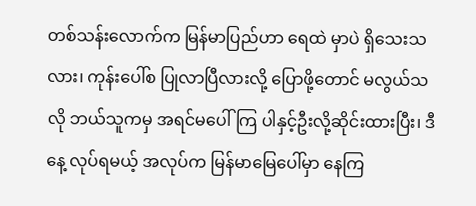တစ်သန်းလောက်က မြန်မာပြည်ဟာ ရေထဲ မှာပဲ ရှိသေးသလား၊ ကုန်းပေါ်စ ပြုလာပြီလားလို့ ပြောဖို့တောင် မလွယ်သလို ဘယ်သူကမှ အရင်မပေါ်ကြ ပါနှင့်ဦးလို့ဆိုင်းထားပြီး၊ ဒီနေ့ လုပ်ရမယ့် အလုပ်က မြန်မာမြေပေါ်မှာ နေကြ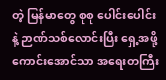တဲ့ မြန်မာတွေ စုစု ပေါင်းပေါင်း နဲ့ ဉာဏ်သစ်လောင်းပြီး ရှေ့အဖို့ ကောင်းအောင်သာ အရေးတကြီး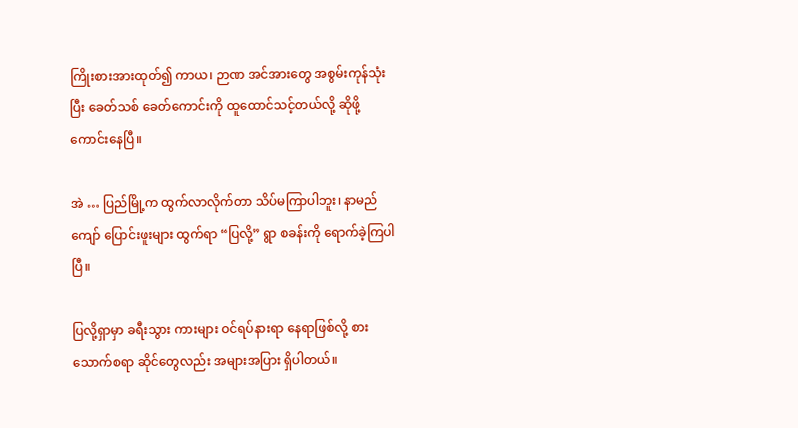ကြိုးစားအားထုတ်၍ ကာယ၊ ဉာဏ အင်အားတွေ အစွမ်းကုန်သုံးပြီး ခေတ်သစ် ခေတ်ကောင်းကို ထူထောင်သင့်တယ်လို့ ဆိုဖို့ ကောင်းနေပြီ။

အဲ … ပြည်မြို့က ထွက်လာလိုက်တာ သိပ်မကြာပါဘူး၊ နာမည်ကျော် ပြောင်းဖူးများ ထွက်ရာ “ပြလို့” ရွာ စခန်းကို ရောက်ခဲ့ကြပါပြီ။

ပြလို့ရှာမှာ ခရီးသွား ကားများ ဝင်ရပ်နားရာ နေရာဖြစ်လို့ စားသောက်စရာ ဆိုင်တွေလည်း အများအပြား ရှိပါတယ်။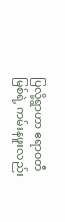ပြလို့ရွာဟာ ဧရာဝတီမြစ်ရဲ့ ကမ်းနဖူးလည်း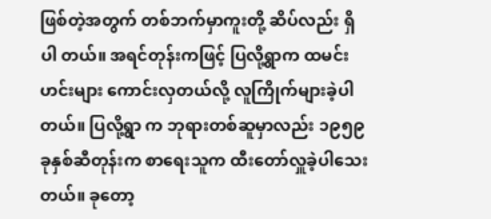ဖြစ်တဲ့အတွက် တစ်ဘက်မှာကူးတို့ ဆိပ်လည်း ရှိပါ တယ်။ အရင်တုန်းကဖြင့် ပြလို့ရွာက ထမင်းဟင်းများ ကောင်းလှတယ်လို့ လူကြိုက်များခဲ့ပါတယ်။ ပြလို့ရွာ က ဘုရားတစ်ဆူမှာလည်း ၁၉၅၉ ခုနှစ်ဆီတုန်းက စာရေးသူက ထီးတော်လှူခဲ့ပါသေးတယ်။ ခုတော့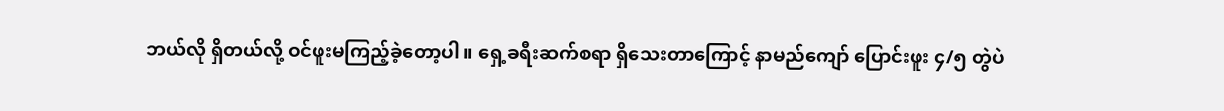ဘယ်လို ရှိတယ်လို့ ဝင်ဖူးမကြည့်ခဲ့တော့ပါ။ ရှေ့ခရီးဆက်စရာ ရှိသေးတာကြောင့် နာမည်ကျော် ပြောင်းဖူး ၄/၅ တွဲပဲ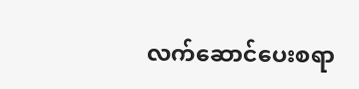လက်ဆောင်ပေးစရာ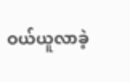ဝယ်ယူလာခဲ့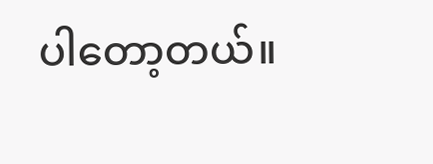ပါတော့တယ်။